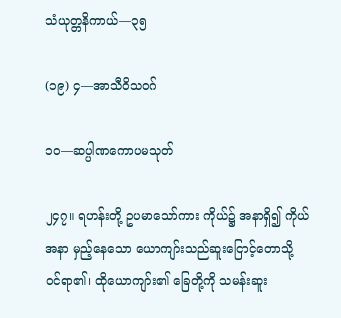သံယုတ္တနိကာယ်—၃၅

(၁၉) ၄—အာသီဝိသဝဂ်

၁ဝ—ဆပ္ပါဏကောပမသုတ်

၂၄၇။ ရဟန်းတို့ ဥပမာသော်ကား ကိုယ်၌ အနာရှိ၍ ကိုယ်အနာ မှည့်နေသော ယောကျာ်းသည်ဆူးငြောင့်တောသို့ ဝင်ရာ၏၊ ထိုယောကျာ်း၏ ခြေတို့ကို သမန်းဆူး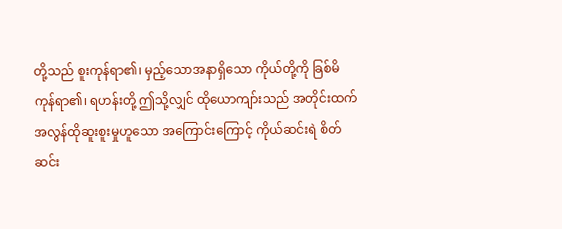တို့သည် စူးကုန်ရာ၏၊ မှည့်သောအနာရှိသော ကိုယ်တို့ကို ခြစ်မိကုန်ရာ၏၊ ရဟန်းတို့ ဤသို့လျှင် ထိုယောကျာ်းသည် အတိုင်းထက်အလွန်ထိုဆူးစူးမှုဟူသော အကြောင်းကြောင့် ကိုယ်ဆင်းရဲ စိတ်ဆင်း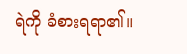ရဲကို ခံစားရရာ၏။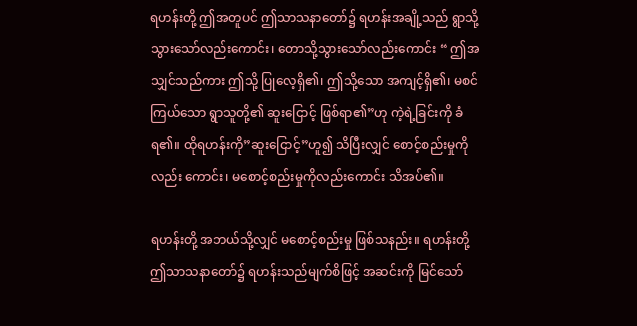ရဟန်းတို့ ဤအတူပင် ဤသာသနာတော်၌ ရဟန်းအချို့သည် ရွာသို့ သွားသော်လည်းကောင်း၊ တောသို့သွားသော်လည်းကောင်း “ ဤအသျှင်သည်ကား ဤသို့ ပြုလေ့ရှိ၏၊ ဤသို့သော အကျင့်ရှိ၏၊ မစင်ကြယ်သော ရွာသူတို့၏ ဆူးငြောင့် ဖြစ်ရာ၏”ဟု ကဲ့ရဲ့ခြင်းကို ခံရ၏။ ထိုရဟန်းကို”ဆူးငြောင့်”ဟူ၍ သိပြီးလျှင် စောင့်စည်းမှုကိုလည်း ကောင်း၊ မစောင့်စည်းမှုကိုလည်းကောင်း သိအပ်၏။

ရဟန်းတို့ အဘယ်သို့လျှင် မစောင့်စည်းမှု ဖြစ်သနည်း။ ရဟန်းတို့ ဤသာသနာတော်၌ ရဟန်းသည်မျက်စိဖြင့် အဆင်းကို မြင်သော်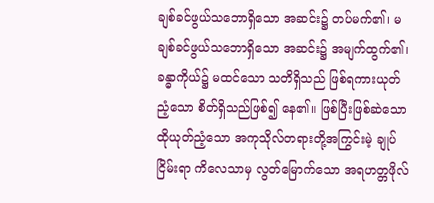ချစ်ခင်ဖွယ်သဘောရှိသော အဆင်း၌ တပ်မက်၏၊ မချစ်ခင်ဖွယ်သဘောရှိသော အဆင်း၌ အမျက်ထွက်၏၊ ခန္ဓာကိုယ်၌ မထင်သော သတိရှိသည် ဖြစ်ရကားယုတ်ညံ့သော စိတ်ရှိသည်ဖြစ်၍ နေ၏။ ဖြစ်ပြီးဖြစ်ဆဲသော ထိုယုတ်ညံ့သော အကုသိုလ်တရားတို့အကြွင်းမဲ့ ချုပ်ငြိမ်းရာ ကိလေသာမှ လွတ်မြောက်သော အရဟတ္တဖိုလ်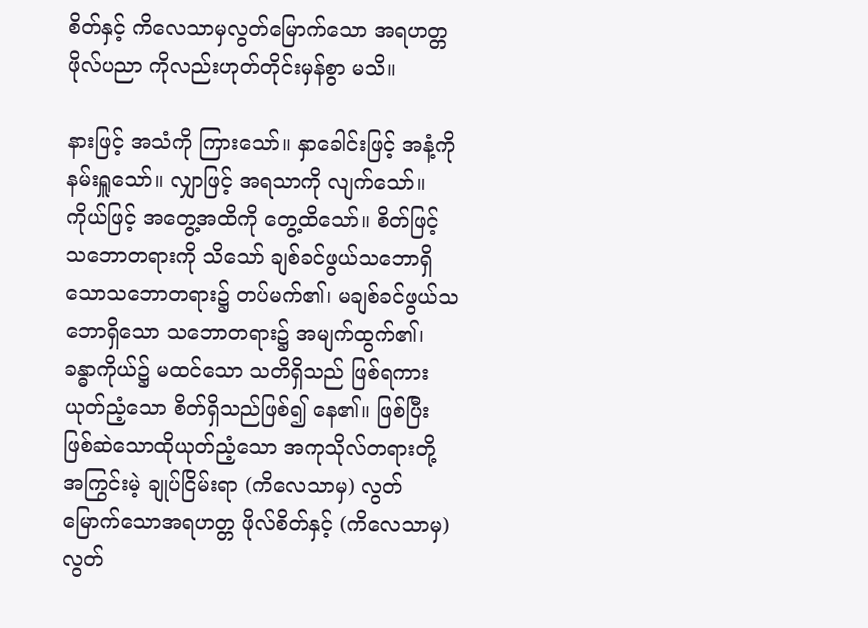စိတ်နှင့် ကိလေသာမှလွတ်မြောက်သော အရဟတ္တဖိုလ်ပညာ ကိုလည်းဟုတ်တိုင်းမှန်စွာ မသိ။

နားဖြင့် အသံကို ကြားသော်။ နှာခေါင်းဖြင့် အနံ့ကို နမ်းရှူသော်။ လျှာဖြင့် အရသာကို လျက်သော်။ ကိုယ်ဖြင့် အတွေ့အထိကို တွေ့ထိသော်။ စိတ်ဖြင့် သဘောတရားကို သိသော် ချစ်ခင်ဖွယ်သဘောရှိသောသဘောတရား၌ တပ်မက်၏၊ မချစ်ခင်ဖွယ်သဘောရှိသော သဘောတရား၌ အမျက်ထွက်၏၊ ခန္ဓာကိုယ်၌ မထင်သော သတိရှိသည် ဖြစ်ရကား ယုတ်ညံ့သော စိတ်ရှိသည်ဖြစ်၍ နေ၏။ ဖြစ်ပြီးဖြစ်ဆဲသောထိုယုတ်ညံ့သော အကုသိုလ်တရားတို့ အကြွင်းမဲ့ ချုပ်ငြိမ်းရာ (ကိလေသာမှ) လွတ်မြောက်သောအရဟတ္တ ဖိုလ်စိတ်နှင့် (ကိလေသာမှ) လွတ်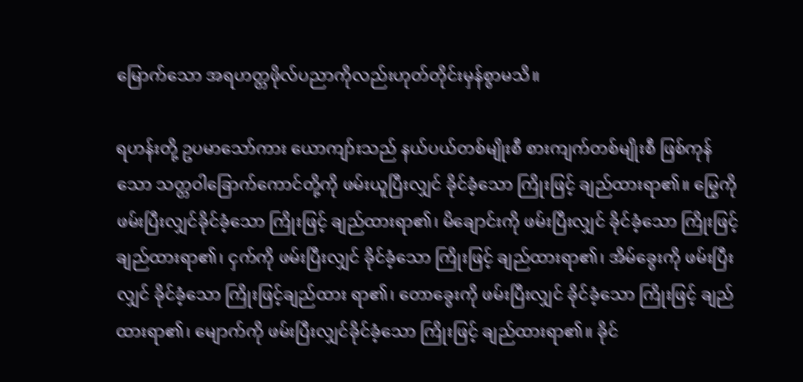မြောက်သော အရဟတ္တဖိုလ်ပညာကိုလည်းဟုတ်တိုင်းမှန်စွာမသိ။

ရဟန်းတို့ ဥပမာသော်ကား ယောကျာ်းသည် နယ်ပယ်တစ်မျိုးစီ စားကျက်တစ်မျိုးစီ ဖြစ်ကုန်သော သတ္တဝါခြောက်ကောင်တို့ကို ဖမ်းယူပြီးလျှင် ခိုင်ခံ့သော ကြိုးဖြင့် ချည်ထားရာ၏။ မြွေကို ဖမ်းပြီးလျှင်ခိုင်ခံ့သော ကြိုးဖြင့် ချည်ထားရာ၏၊ မိချောင်းကို ဖမ်းပြီးလျှင် ခိုင်ခံ့သော ကြိုးဖြင့် ချည်ထားရာ၏၊ ငှက်ကို ဖမ်းပြီးလျှင် ခိုင်ခံ့သော ကြိုးဖြင့် ချည်ထားရာ၏၊ အိမ်ခွေးကို ဖမ်းပြီးလျှင် ခိုင်ခံ့သော ကြိုးဖြင့်ချည်ထား ရာ၏၊ တောခွေးကို ဖမ်းပြီးလျှင် ခိုင်ခံ့သော ကြိုးဖြင့် ချည်ထားရာ၏၊ မျောက်ကို ဖမ်းပြီးလျှင်ခိုင်ခံ့သော ကြိုးဖြင့် ချည်ထားရာ၏။ ခိုင်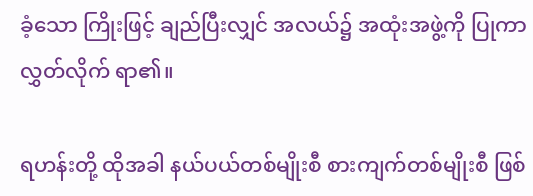ခံ့သော ကြိုးဖြင့် ချည်ပြီးလျှင် အလယ်၌ အထုံးအဖွဲ့ကို ပြုကာလွှတ်လိုက် ရာ၏။

ရဟန်းတို့ ထိုအခါ နယ်ပယ်တစ်မျိုးစီ စားကျက်တစ်မျိုးစီ ဖြစ်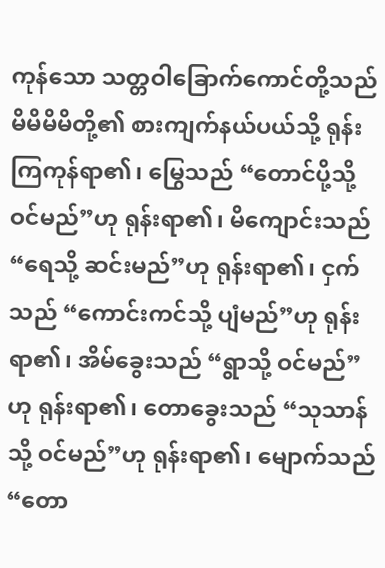ကုန်သော သတ္တဝါခြောက်ကောင်တို့သည် မိမိမိမိတို့၏ စားကျက်နယ်ပယ်သို့ ရုန်းကြကုန်ရာ၏၊ မြွေသည် “တောင်ပို့သို့ ဝင်မည်”ဟု ရုန်းရာ၏၊ မိကျောင်းသည် “ရေသို့ ဆင်းမည်”ဟု ရုန်းရာ၏၊ ငှက်သည် “ကောင်းကင်သို့ ပျံမည်”ဟု ရုန်းရာ၏၊ အိမ်ခွေးသည် “ရွာသို့ ဝင်မည်”ဟု ရုန်းရာ၏၊ တောခွေးသည် “သုသာန်သို့ ဝင်မည်”ဟု ရုန်းရာ၏၊ မျောက်သည် “တော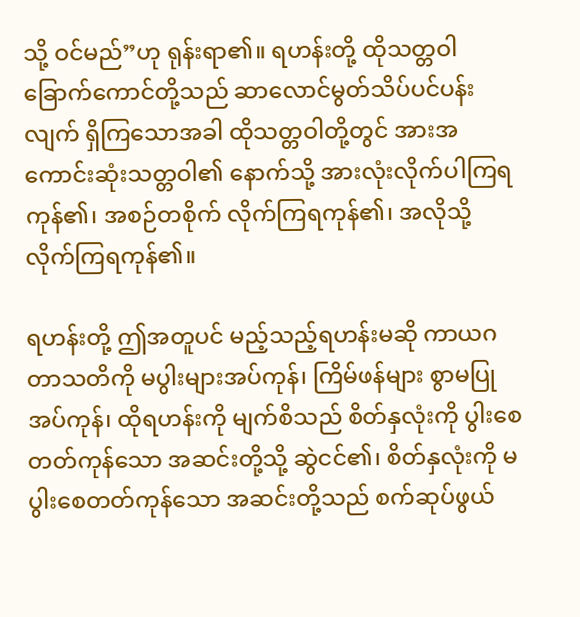သို့ ဝင်မည်”ဟု ရုန်းရာ၏။ ရဟန်းတို့ ထိုသတ္တဝါခြောက်ကောင်တို့သည် ဆာလောင်မွတ်သိပ်ပင်ပန်းလျက် ရှိကြသောအခါ ထိုသတ္တဝါတို့တွင် အားအကောင်းဆုံးသတ္တဝါ၏ နောက်သို့ အားလုံးလိုက်ပါကြရကုန်၏၊ အစဉ်တစိုက် လိုက်ကြရကုန်၏၊ အလိုသို့ လိုက်ကြရကုန်၏။

ရဟန်းတို့ ဤအတူပင် မည့်သည့်ရဟန်းမဆို ကာယဂတာသတိကို မပွါးများအပ်ကုန်၊ ကြိမ်ဖန်များ စွာမပြုအပ်ကုန်၊ ထိုရဟန်းကို မျက်စိသည် စိတ်နှလုံးကို ပွါးစေတတ်ကုန်သော အဆင်းတို့သို့ ဆွဲငင်၏၊ စိတ်နှလုံးကို မပွါးစေတတ်ကုန်သော အဆင်းတို့သည် စက်ဆုပ်ဖွယ်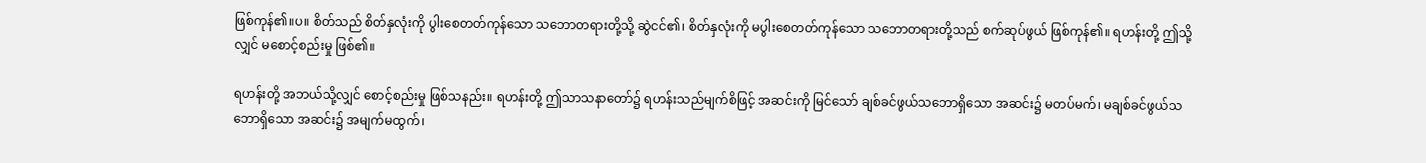ဖြစ်ကုန်၏။ပ။ စိတ်သည် စိတ်နှလုံးကို ပွါးစေတတ်ကုန်သော သဘောတရားတို့သို့ ဆွဲငင်၏၊ စိတ်နှလုံးကို မပွါးစေတတ်ကုန်သော သဘောတရားတို့သည် စက်ဆုပ်ဖွယ် ဖြစ်ကုန်၏။ ရဟန်းတို့ ဤသို့လျှင် မစောင့်စည်းမှု ဖြစ်၏။

ရဟန်းတို့ အဘယ်သို့လျှင် စောင့်စည်းမှု ဖြစ်သနည်း။ ရဟန်းတို့ ဤသာသနာတော်၌ ရဟန်းသည်မျက်စိဖြင့် အဆင်းကို မြင်သော် ချစ်ခင်ဖွယ်သဘောရှိသော အဆင်း၌ မတပ်မက်၊ မချစ်ခင်ဖွယ်သဘောရှိသော အဆင်း၌ အမျက်မထွက်၊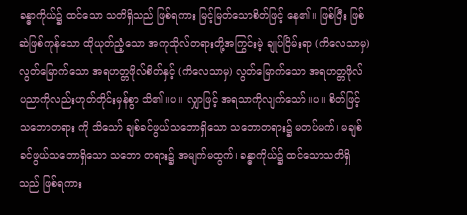ခန္ဓာကိုယ်၌ ထင်သော သတိရှိသည် ဖြစ်ရကား မြင့်မြတ်သောစိတ်ဖြင့် နေ၏။ ဖြစ်ပြီး ဖြစ်ဆဲဖြစ်ကုန်သော ထိုယုတ်ညံ့သော အကုသိုလ်တရားတို့အကြွင်းမဲ့ ချုပ်ငြိမ်းရာ (ကိလေသာမှ) လွတ်မြောက်သော အရဟတ္တဖိုလ်စိတ်နှင့် (ကိလေသာမှ) လွတ်မြောက်သော အရဟတ္တဖိုလ် ပညာကိုလည်းဟုတ်တိုင်းမှန်စွာ သိ၏။ပ။ လျှာဖြင့် အရသာကိုလျက်သော်။ပ။ စိတ်ဖြင့် သဘောတရား ကို သိသော် ချစ်ခင်ဖွယ်သဘောရှိသော သဘောတရား၌ မတပ်မက်၊ မချစ်ခင်ဖွယ်သဘောရှိသော သဘော တရား၌ အမျက်မထွက်၊ ခန္ဓာကိုယ်၌ ထင်သောသတိရှိသည် ဖြစ်ရကား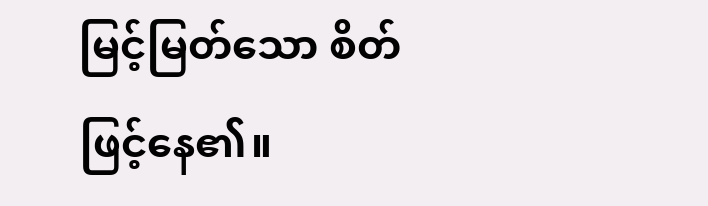မြင့်မြတ်သော စိတ်ဖြင့်နေ၏။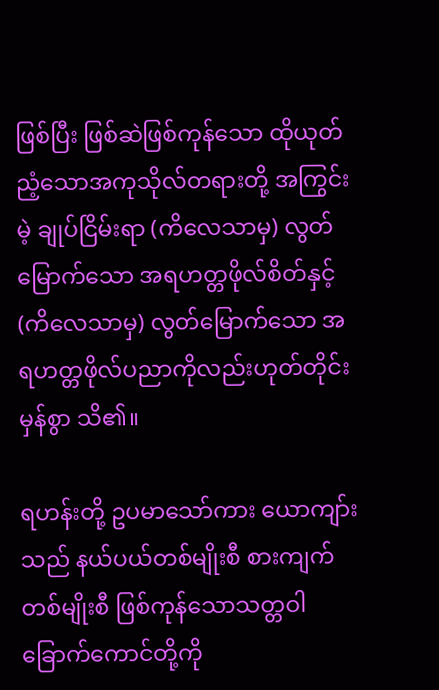ဖြစ်ပြီး ဖြစ်ဆဲဖြစ်ကုန်သော ထိုယုတ်ညံ့သောအကုသိုလ်တရားတို့ အကြွင်းမဲ့ ချုပ်ငြိမ်းရာ (ကိလေသာမှ) လွတ်မြောက်သော အရဟတ္တဖိုလ်စိတ်နှင့် (ကိလေသာမှ) လွတ်မြောက်သော အရဟတ္တဖိုလ်ပညာကိုလည်းဟုတ်တိုင်းမှန်စွာ သိ၏။

ရဟန်းတို့ ဥပမာသော်ကား ယောကျာ်းသည် နယ်ပယ်တစ်မျိုးစီ စားကျက်တစ်မျိုးစီ ဖြစ်ကုန်သောသတ္တဝါခြောက်ကောင်တို့ကို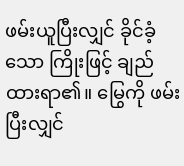ဖမ်းယူပြီးလျှင် ခိုင်ခံ့သော ကြိုးဖြင့် ချည်ထားရာ၏။ မြွေကို ဖမ်းပြီးလျှင်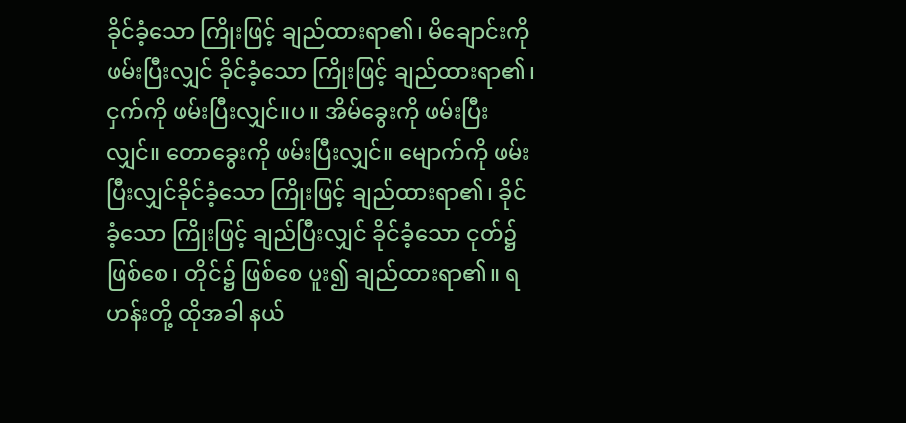ခိုင်ခံ့သော ကြိုးဖြင့် ချည်ထားရာ၏၊ မိချောင်းကို ဖမ်းပြီးလျှင် ခိုင်ခံ့သော ကြိုးဖြင့် ချည်ထားရာ၏၊ ငှက်ကို ဖမ်းပြီးလျှင်။ပ။ အိမ်ခွေးကို ဖမ်းပြီးလျှင်။ တောခွေးကို ဖမ်းပြီးလျှင်။ မျောက်ကို ဖမ်းပြီးလျှင်ခိုင်ခံ့သော ကြိုးဖြင့် ချည်ထားရာ၏၊ ခိုင်ခံ့သော ကြိုးဖြင့် ချည်ပြီးလျှင် ခိုင်ခံ့သော ငုတ်၌ ဖြစ်စေ၊ တိုင်၌ ဖြစ်စေ ပူး၍ ချည်ထားရာ၏။ ရဟန်းတို့ ထိုအခါ နယ်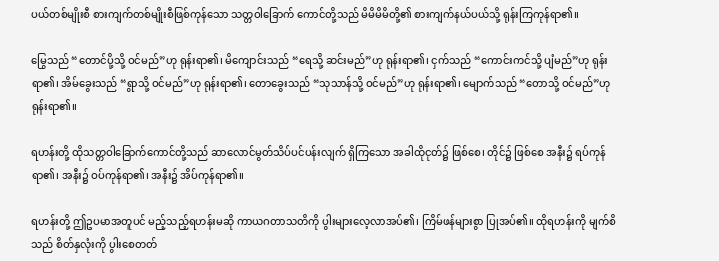ပယ်တစ်မျိုးစီ စားကျက်တစ်မျိုးစီဖြစ်ကုန်သော သတ္တဝါခြောက် ကောင်တို့သည် မိမိမိမိတို့၏ စားကျက်နယ်ပယ်သို့ ရုန်းကြကုန်ရာ၏။

မြွေသည် “တောင်ပို့သို့ ဝင်မည်”ဟု ရုန်းရာ၏၊ မိကျောင်းသည် “ရေသို့ ဆင်းမည်”ဟု ရုန်းရာ၏၊ ငှက်သည် “ကောင်းကင်သို့ ပျံမည်”ဟု ရုန်းရာ၏၊ အိမ်ခွေးသည် “ရွာသို့ ဝင်မည်”ဟု ရုန်းရာ၏၊ တောခွေးသည် “သုသာန်သို့ ဝင်မည်”ဟု ရုန်းရာ၏၊ မျောက်သည် “တောသို့ ဝင်မည်”ဟု ရုန်းရာ၏။

ရဟန်းတို့ ထိုသတ္တဝါခြောက်ကောင်တို့သည် ဆာလောင်မွတ်သိပ်ပင်ပန်းလျက် ရှိကြသော အခါထိုငုတ်၌ ဖြစ်စေ၊ တိုင်၌ ဖြစ်စေ အနီး၌ ရပ်ကုန်ရာ၏၊ အနီး၌ ဝပ်ကုန်ရာ၏၊ အနီး၌ အိပ်ကုန်ရာ၏။

ရဟန်းတို့ ဤဥပမာအတူပင် မည့်သည့်ရဟန်းမဆို ကာယဂတာသတိကို ပွါးများလေ့လာအပ်၏၊ ကြိမ်ဖန်များစွာ ပြုအပ်၏။ ထိုရဟန်းကို မျက်စိသည် စိတ်နှလုံးကို ပွါးစေတတ်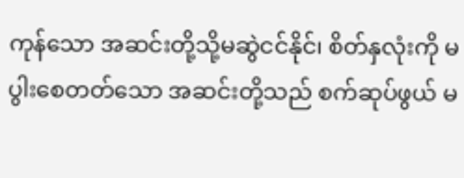ကုန်သော အဆင်းတို့သို့မဆွဲငင်နိုင်၊ စိတ်နှလုံးကို မပွါးစေတတ်သော အဆင်းတို့သည် စက်ဆုပ်ဖွယ် မ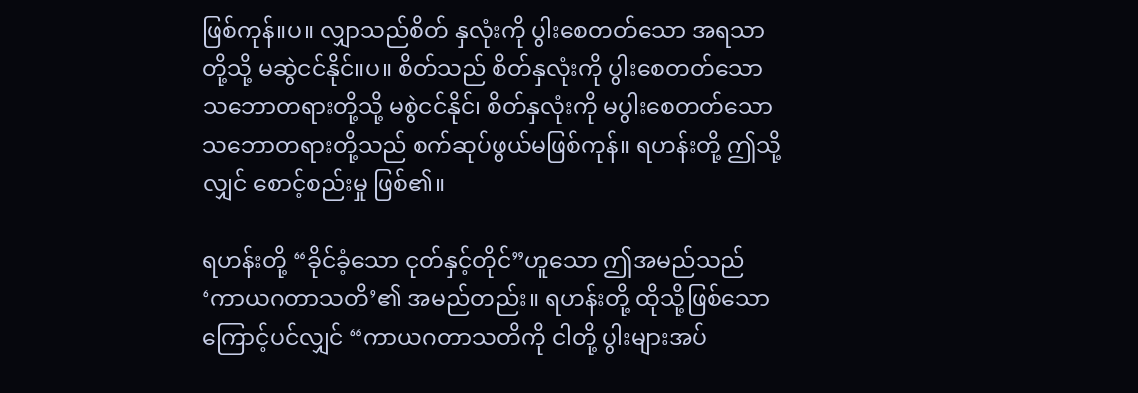ဖြစ်ကုန်။ပ။ လျှာသည်စိတ် နှလုံးကို ပွါးစေတတ်သော အရသာတို့သို့ မဆွဲငင်နိုင်။ပ။ စိတ်သည် စိတ်နှလုံးကို ပွါးစေတတ်သောသဘောတရားတို့သို့ မစွဲငင်နိုင်၊ စိတ်နှလုံးကို မပွါးစေတတ်သော သဘောတရားတို့သည် စက်ဆုပ်ဖွယ်မဖြစ်ကုန်။ ရဟန်းတို့ ဤသို့လျှင် စောင့်စည်းမှု ဖြစ်၏။

ရဟန်းတို့ “ခိုင်ခံ့သော ငုတ်နှင့်တိုင်”ဟူသော ဤအမည်သည် ‘ကာယဂတာသတိ’၏ အမည်တည်း။ ရဟန်းတို့ ထိုသို့ဖြစ်သောကြောင့်ပင်လျှင် “ကာယဂတာသတိကို ငါတို့ ပွါးများအပ်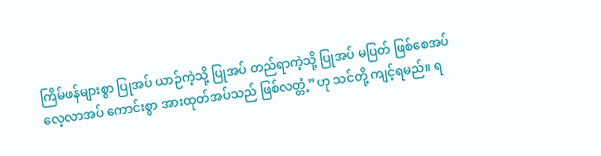ကြိမ်ဖန်များစွာ ပြုအပ် ယာဉ်ကဲ့သို့ ပြုအပ် တည်ရာကဲ့သို့ ပြုအပ် မပြတ် ဖြစ်စေအပ် လေ့လာအပ် ကောင်းစွာ အားထုတ်အပ်သည် ဖြစ်လတ္တံ့”ဟု သင်တို့ ကျင့်ရမည်။ ရ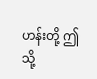ဟန်းတို့ ဤသို့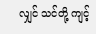လျှင် သင်တို့ ကျင့်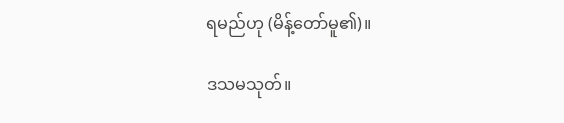ရမည်ဟု (မိန့်တော်မူ၏)။

ဒသမသုတ်။